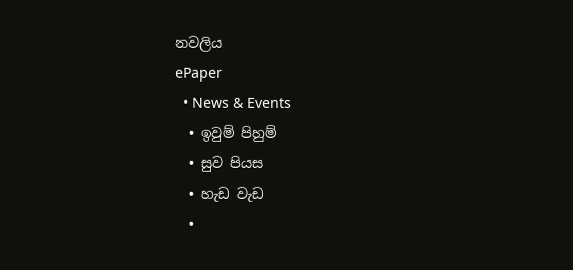නවලිය
ePaper
  • News & Events
  • ඉවුම් පිහුම්
  • සුව පියස
  • හැඩ වැඩ
  •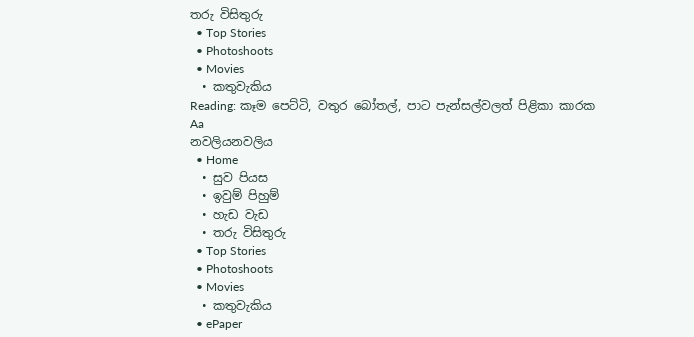තරු විසිතුරු
  • Top Stories
  • Photoshoots
  • Movies
  • කතුවැකිය
Reading: කෑම පෙට්ටි, වතුර බෝතල්, පාට පැන්සල්වලත් පිළිකා කාරක
Aa
නවලියනවලිය
  • Home
  • සුව පියස
  • ඉවුම් පිහුම්
  • හැඩ වැඩ
  • තරු විසිතුරු
  • Top Stories
  • Photoshoots
  • Movies
  • කතුවැකිය
  • ePaper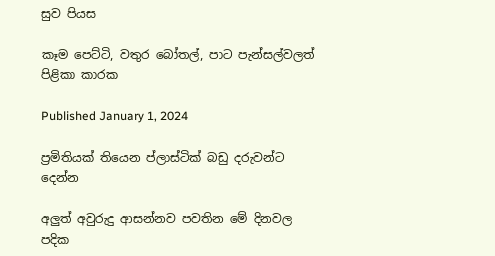සුව පියස

කෑම පෙට්ටි, වතුර බෝතල්, පාට පැන්සල්වලත් පිළිකා කාරක

Published January 1, 2024

ප්‍රමිතියක් තියෙන ප්ලාස්ටික් බඩු දරුවන්ට දෙන්න

අලුත් අවුරුදු ආසන්නව පවතින මේ දිනවල පදික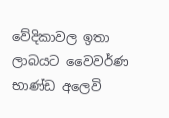වේදිකාවල ඉතා ලාබයට වෛවර්ණ භාණ්ඩ අලෙවි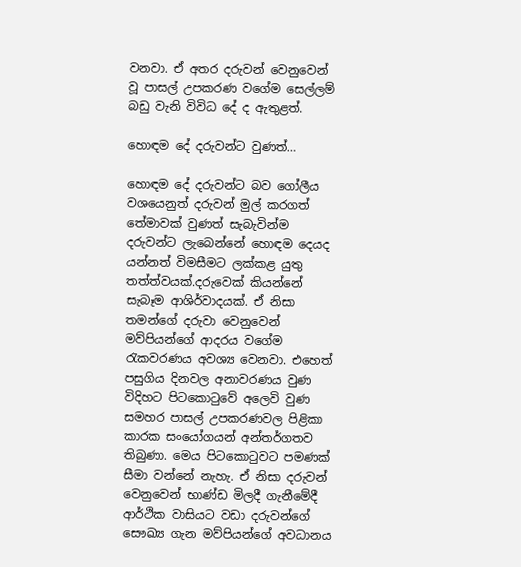වනවා. ඒ අතර දරුවන් වෙනුවෙන් වූ පාසල් උපකරණ වගේම සෙල්ලම් බඩු වැනි විවිධ දේ ද ඇතුළත්.

හොඳම දේ දරුවන්ට වුණත්…

හොඳම දේ දරුවන්ට බව ගෝලීය වශයෙනුත් දරුවන් මුල් කරගත් තේමාවක් වුණත් සැබැවින්ම දරුවන්ට ලැබෙන්නේ හොඳම දෙයද යන්නත් විමසීමට ලක්කළ යුතු තත්ත්වයක්.දරුවෙක් කියන්නේ සැබෑම ආශිර්වාදයක්. ඒ නිසා තමන්ගේ දරුවා වෙනුවෙන් මව්පියන්ගේ ආදරය වගේම රැකවරණය අවශ්‍ය වෙනවා. එහෙත් පසුගිය දිනවල අනාවරණය වුණ විදිහට පිටකොටුවේ අලෙවි වුණ සමහර පාසල් උපකරණවල පිළිකා කාරක සංයෝගයන් අන්තර්ගතව තිබුණා. මෙය පිටකොටුවට පමණක් සීමා වන්නේ නැහැ. ඒ නිසා දරුවන් වෙනුවෙන් භාණ්ඩ මිලදී ගැනීමේදී ආර්ථික වාසියට වඩා දරුවන්ගේ සෞඛ්‍ය ගැන මව්පියන්ගේ අවධානය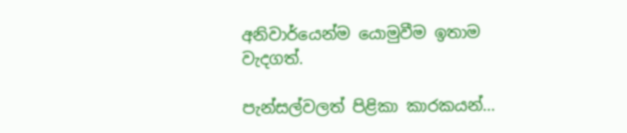අනිවාර්යෙන්ම යොමුවීම ඉතාම වැදගත්.

පැන්සල්වලත් පිළිකා කාරකයන්…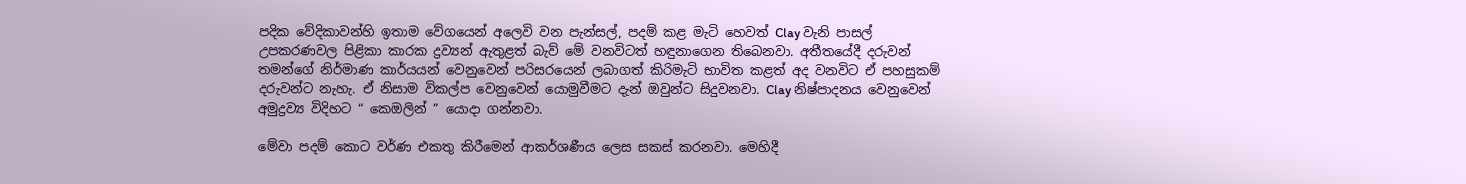පදික වේදිකාවන්හි ඉතාම වේගයෙන් අලෙවි වන පැන්සල්, පදම් කළ මැටි හෙවත් Clay වැනි පාසල් උපකරණවල පිළිකා කාරක ද්‍රව්‍යන් ඇතුළත් බැව් මේ වනවිටත් හඳුනාගෙන තිබෙනවා. අතීතයේදී දරුවන් තමන්ගේ නිර්මාණ කාර්යයන් වෙනුවෙන් පරිසරයෙන් ලබාගත් කිරිමැටි භාවිත කළත් අද වනවිට ඒ පහසුකම් දරුවන්ට නැහැ. ඒ නිසාම විකල්ප වෙනුවෙන් යොමුවීමට දැන් ඔවුන්ට සිදුවනවා. Clay නිෂ්පාදනය වෙනුවෙන් අමුද්‍රව්‍ය විදිහට “ කෙඔලින් ” යොදා ගන්නවා.

මේවා පදම් කොට වර්ණ එකතු කිරීමෙන් ආකර්ශණීය ලෙස සකස් කරනවා. මෙහිදී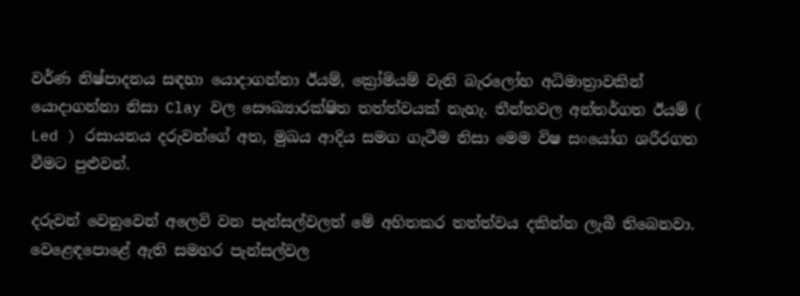වර්ණ නිෂ්පාදනය සඳහා යොදාගන්නා ඊයම්, ක්‍රෝමියම් වැනි බැරලෝහ අධිමාත්‍රාවකින් යොදාගන්නා නිසා Clay වල සෞඛ්‍යාරක්ෂිත තත්ත්වයක් නැහැ. තීන්තවල අන්තර්ගත ඊයම් ( Led ) රසායනය දරුවන්ගේ අත, මුඛය ආදිය සමග ගැටීම නිසා මෙම විෂ සංයෝග ශරීරගත වීමට පුළුවන්.

දරුවන් වෙනුවෙන් අලෙවි වන පැන්සල්වලත් මේ අහිතකර තත්ත්වය දකින්න ලැබී තිබෙනවා. වෙළෙඳපොළේ ඇති සමහර පැන්සල්වල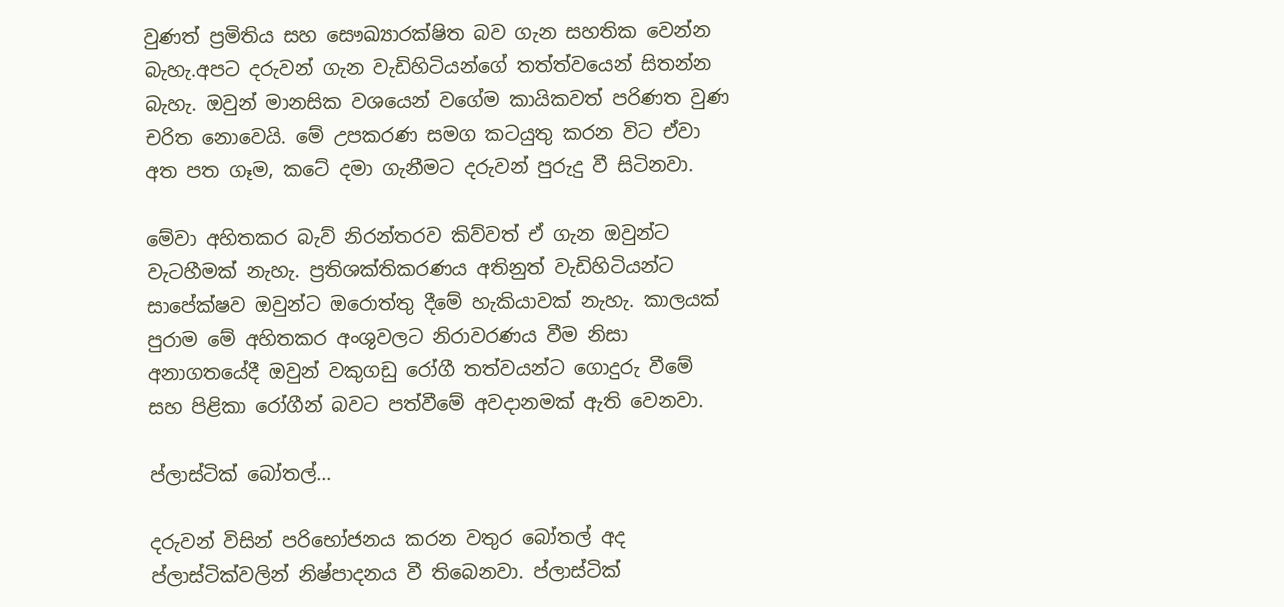වුණත් ප්‍රමිතිය සහ සෞඛ්‍යාරක්ෂිත බව ගැන සහතික වෙන්න බැහැ.අපට දරුවන් ගැන වැඩිහිටියන්ගේ තත්ත්වයෙන් සිතන්න බැහැ. ඔවුන් මානසික වශයෙන් වගේම කායිකවත් පරිණත වුණ චරිත නොවෙයි. මේ උපකරණ සමග කටයුතු කරන විට ඒවා අත පත ගෑම, කටේ දමා ගැනීමට දරුවන් පුරුදු වී සිටිනවා.

මේවා අහිතකර බැව් නිරන්තරව කිව්වත් ඒ ගැන ඔවුන්ට වැටහීමක් නැහැ. ප්‍රතිශක්තිකරණය අතිනුත් වැඩිහිටියන්ට සාපේක්ෂව ඔවුන්ට ඔරොත්තු දීමේ හැකියාවක් නැහැ. කාලයක් පුරාම මේ අහිතකර අංශුවලට නිරාවරණය වීම නිසා අනාගතයේදී ඔවුන් වකුගඩු රෝගී තත්වයන්ට ගොදුරු වීමේ සහ පිළිකා රෝගීන් බවට පත්වීමේ අවදානමක් ඇති වෙනවා.

ප්ලාස්ටික් බෝතල්…

දරුවන් විසින් පරිභෝජනය කරන වතුර බෝතල් අද ප්ලාස්ටික්වලින් නිෂ්පාදනය වී තිබෙනවා. ප්ලාස්ටික්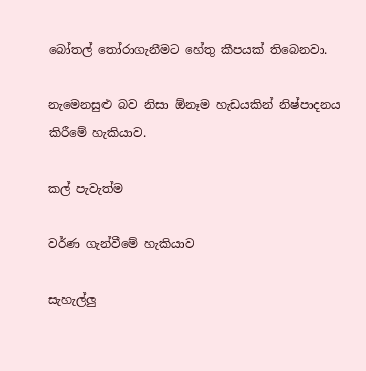බෝතල් තෝරාගැනීමට හේතු කීපයක් තිබෙනවා.

නැමෙනසුළු බව නිසා ඕනෑම හැඩයකින් නිෂ්පාදනය කිරීමේ හැකියාව.

කල් පැවැත්ම

වර්ණ ගැන්වීමේ හැකියාව

සැහැල්ලු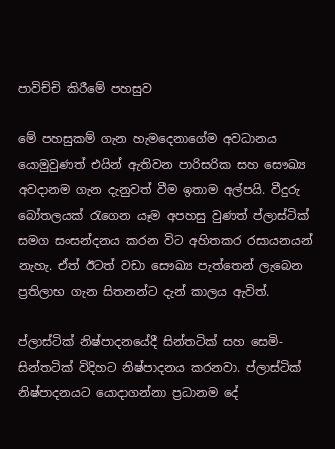පාවිච්චි කිරීමේ පහසුව

මේ පහසුකම් ගැන හැමදෙනාගේම අවධානය යොමුවුණත් එයින් ඇතිවන පාරිසරික සහ සෞඛ්‍ය අවදානම ගැන දැනුවත් වීම ඉතාම අල්පයි. වීදුරු බෝතලයක් රැගෙන යෑම අපහසු වුණත් ප්ලාස්ටික් සමග සංසන්දනය කරන විට අහිතකර රසායනයන් නැහැ. ඒත් ඊටත් වඩා සෞඛ්‍ය පැත්තෙන් ලැබෙන ප්‍රතිලාභ ගැන සිතනන්ට දැන් කාලය ඇවිත්.

ප්ලාස්ටික් නිෂ්පාදනයේදී සින්තටික් සහ සෙමි-සින්තටික් විදිහට නිෂ්පාදනය කරනවා. ප්ලාස්ටික් නිෂ්පාදනයට යොදාගන්නා ප්‍රධානම දේ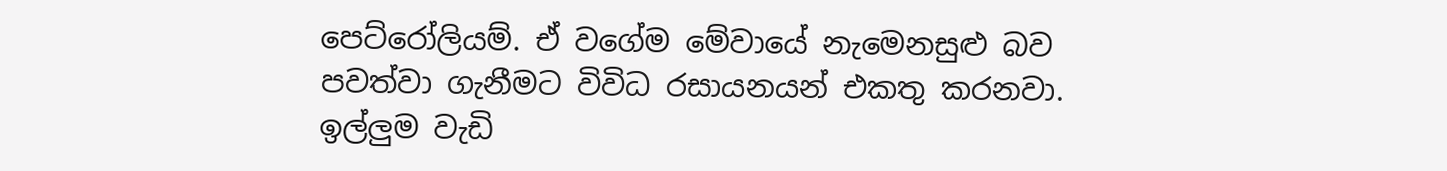පෙට්රෝලියම්. ඒ වගේම මේවායේ නැමෙනසුළු බව පවත්වා ගැනීමට විවිධ රසායනයන් එකතු කරනවා. ඉල්ලුම වැඩි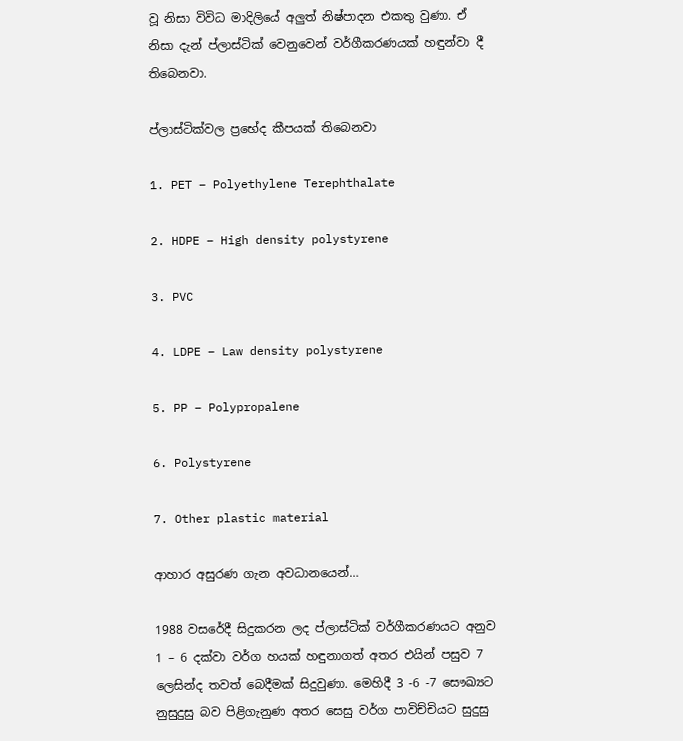වූ නිසා විවිධ මාදිලියේ අලුත් නිෂ්පාදන එකතු වුණා. ඒ නිසා දැන් ප්ලාස්ටික් වෙනුවෙන් වර්ගීකරණයක් හඳුන්වා දී තිබෙනවා.

ප්ලාස්ටික්වල ප්‍රභේද කීපයක් තිබෙනවා

1. PET – Polyethylene Terephthalate

2. HDPE – High density polystyrene

3. PVC

4. LDPE – Law density polystyrene

5. PP – Polypropalene

6. Polystyrene

7. Other plastic material

ආහාර අසුරණ ගැන අවධානයෙන්…

1988 වසරේදී සිදුකරන ලද ප්ලාස්ටික් වර්ගීකරණයට අනුව 1 – 6 දක්වා වර්ග හයක් හඳුනාගත් අතර එයින් පසුව 7 ලෙසින්ද තවත් බෙදීමක් සිදුවුණා. මෙහිදී 3 -6 -7 සෞඛ්‍යට නුසුදුසු බව පිළිගැනුණ අතර සෙසු වර්ග පාවිච්චියට සුදුසු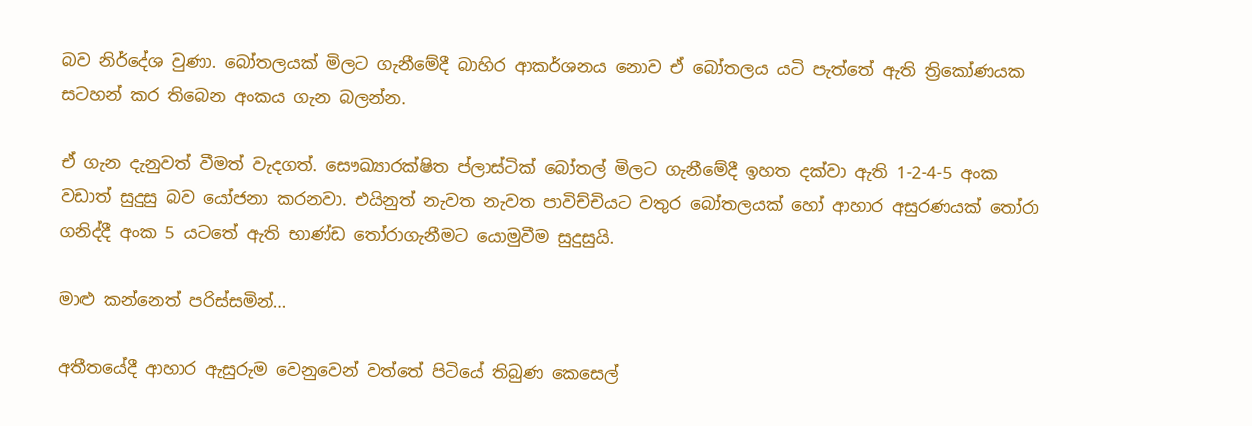බව නිර්දේශ වුණා. බෝතලයක් මිලට ගැනීමේදී බාහිර ආකර්ශනය නොව ඒ බෝතලය යටි පැත්තේ ඇති ත්‍රිකෝණයක සටහන් කර තිබෙන අංකය ගැන බලන්න.

ඒ ගැන දැනුවත් වීමත් වැදගත්. සෞඛ්‍යාරක්ෂිත ප්ලාස්ටික් බෝතල් මිලට ගැනීමේදී ඉහත දක්වා ඇති 1-2-4-5 අංක වඩාත් සුදුසු බව යෝජනා කරනවා. එයිනුත් නැවත නැවත පාවිච්චියට වතුර බෝතලයක් හෝ ආහාර අසුරණයක් තෝරා ගනිද්දී අංක 5 යටතේ ඇති භාණ්ඩ තෝරාගැනීමට යොමුවීම සුදුසුයි.

මාළු කන්නෙත් පරිස්සමින්…

අතීතයේදී ආහාර ඇසුරුම වෙනුවෙන් වත්තේ පිටියේ තිබුණ කෙසෙල්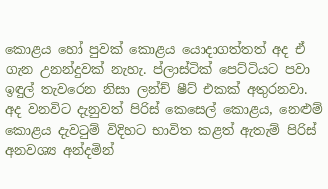කොළය හෝ පුවක් කොළය යොදාගත්තත් අද ඒ ගැන උනන්දුවක් නැහැ. ප්ලාස්ටික් පෙට්ටියට පවා ඉඳුල් තැවරෙන නිසා ලන්ච් ෂීට් එකක් අතුරනවා. අද වනවිට දැනුවත් පිරිස් කෙසෙල් කොළය, නෙළුම් කොළය දැවටුම් විදිහට භාවිත කළත් ඇතැම් පිරිස් අනවශ්‍ය අන්දමින්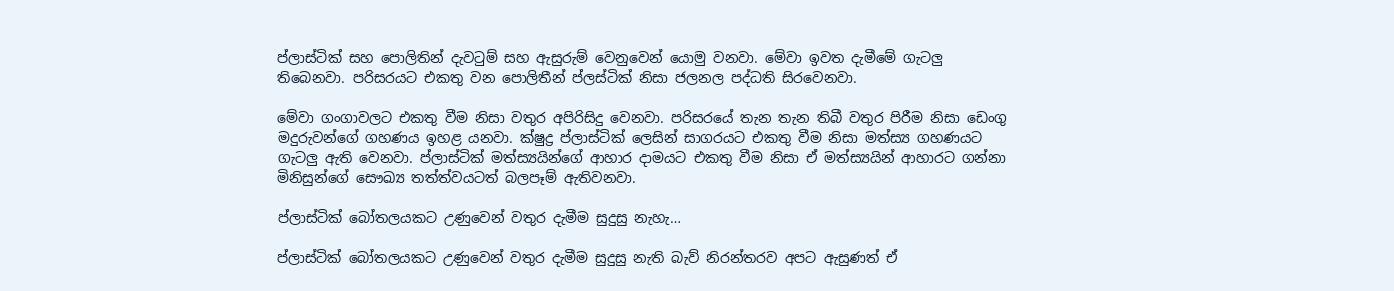ප්ලාස්ටික් සහ පොලිතින් දැවටුම් සහ ඇසුරුම් වෙනුවෙන් යොමු වනවා. මේවා ඉවත දැමීමේ ගැටලු තිබෙනවා. පරිසරයට එකතු වන පොලිතීන් ප්ලස්ටික් නිසා ජලනල පද්ධති සිරවෙනවා.

මේවා ගංගාවලට එකතු වීම නිසා වතුර අපිරිසිදු වෙනවා. පරිසරයේ තැන තැන තිබී වතුර පිරීම නිසා ඩෙංගු මදුරුවන්ගේ ගහණය ඉහළ යනවා. ක්ෂුද්‍ර ප්ලාස්ටික් ලෙසින් සාගරයට එකතු වීම නිසා මත්ස්‍ය ගහණයට ගැටලු ඇති වෙනවා. ප්ලාස්ටික් මත්ස්‍යයින්ගේ ආහාර දාමයට එකතු වීම නිසා ඒ මත්ස්‍යයින් ආහාරට ගන්නා මිනිසුන්ගේ සෞඛ්‍ය තත්ත්වයටත් බලපෑම් ඇතිවනවා.

ප්ලාස්ටික් බෝතලයකට උණුවෙන් වතුර දැමීම සුදුසු නැහැ…

ප්ලාස්ටික් බෝතලයකට උණුවෙන් වතුර දැමීම සුදුසු නැති බැව් නිරන්තරව අපට ඇසුණත් ඒ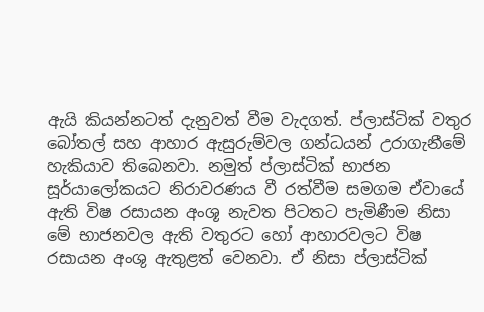ඇයි කියන්නටත් දැනුවත් වීම වැදගත්. ප්ලාස්ටික් වතුර බෝතල් සහ ආහාර ඇසුරුම්වල ගන්ධයන් උරාගැනීමේ හැකියාව තිබෙනවා. නමුත් ප්ලාස්ටික් භාජන සූර්යාලෝකයට නිරාවරණය වී රත්වීම සමගම ඒවායේ ඇති විෂ රසායන අංශූ නැවත පිටතට පැමිණීම නිසා මේ භාජනවල ඇති වතුරට හෝ ආහාරවලට විෂ රසායන අංශු ඇතුළත් වෙනවා. ඒ නිසා ප්ලාස්ටික්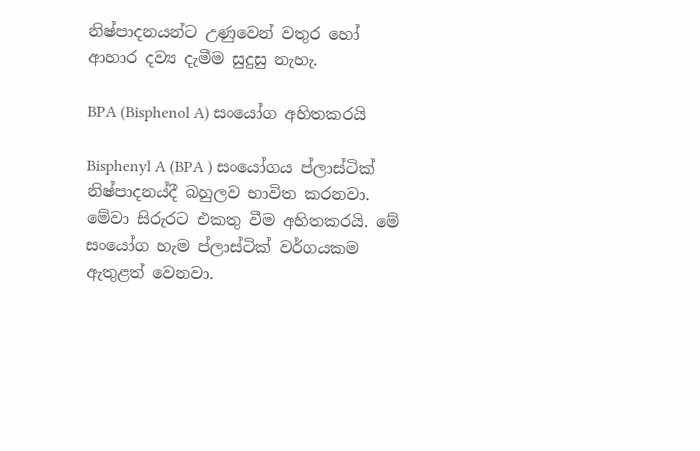නිෂ්පාදනයන්ට උණුවෙන් වතුර හෝ ආහාර දව්‍ය දැමීම සුදුසු නැහැ.

BPA (Bisphenol A) සංයෝග අහිතකරයි

Bisphenyl A (BPA ) සංයෝගය ප්ලාස්ටික් නිෂ්පාදනය්දී බහුලව භාවිත කරනවා. මේවා සිරුරට එකතු වීම අහිතකරයි. මේ සංයෝග හැම ප්ලාස්ටික් වර්ගයකම ඇතුළත් වෙනවා.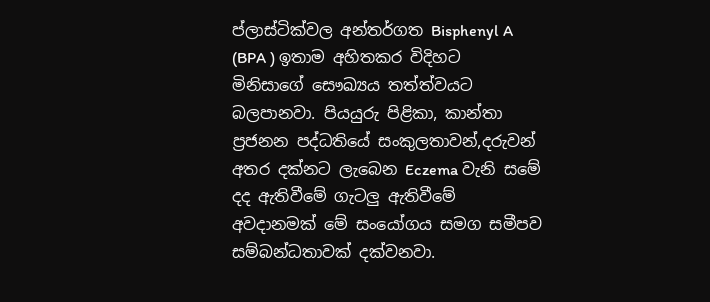ප්ලාස්ටික්වල අන්තර්ගත Bisphenyl A (BPA ) ඉතාම අහිතකර විදිහට මිනිසාගේ සෞඛ්‍යය තත්ත්වයට බලපානවා. පියයුරු පිළිකා, කාන්තා ප්‍රජනන පද්ධතියේ සංකුලතාවන්,දරුවන් අතර දක්නට ලැබෙන Eczema වැනි සමේ දද ඇතිවීමේ ගැටලු ඇතිවීමේ අවදානමක් මේ සංයෝගය සමග සමීපව සම්බන්ධතාවක් දක්වනවා.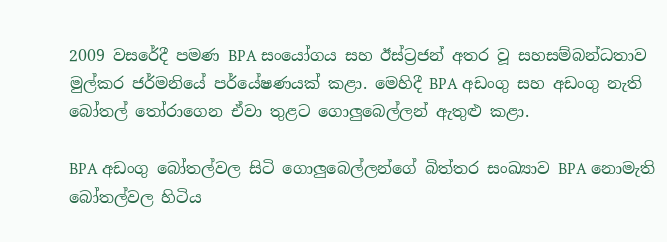2009 වසරේදී පමණ BPA සංයෝගය සහ ඊස්ට්‍රජන් අතර වූ සහසම්බන්ධතාව මුල්කර ජර්මනියේ පර්යේෂණයක් කළා. මෙහිදී BPA අඩංගු සහ අඩංගු නැති බෝතල් තෝරාගෙන ඒවා තුළට ගොලුබෙල්ලන් ඇතුළු කළා.

BPA අඩංගු බෝතල්වල සිටි ගොලුබෙල්ලන්ගේ බිත්තර සංඛ්‍යාව BPA නොමැති බෝතල්වල හිටිය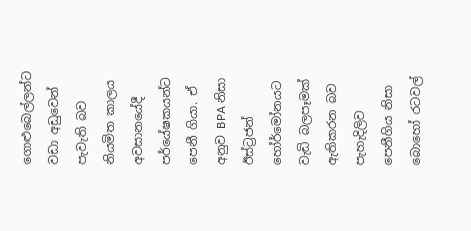ගොළුබෙල්ලන්ට වඩා අඩුවෙන් පැවැති බව නියමිත කාලය අවසානයේදී පර්යේෂකයන්ට පෙනී ගියා. ඒ අනුව BPA නිසා ඊස්ට්‍රජන් හෝර්මෝනයට වැඩි බලපෑමක් ඇතිකරන බව පැහැදිලිව පෙනීගිය නිසා බොහෝ රටවල්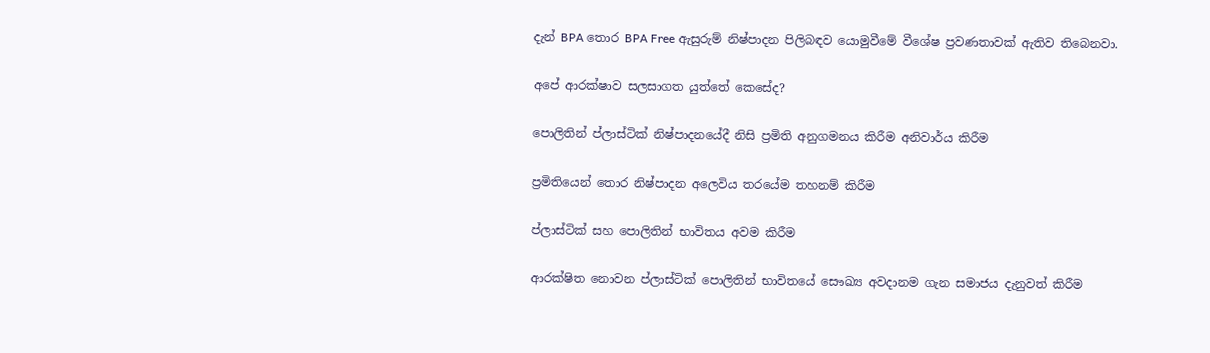දැන් BPA තොර BPA Free ඇසුරුම් නිෂ්පාදන පිලිබඳව යොමුවීමේ වීශේෂ ප්‍රවණතාවක් ඇතිව තිබෙනවා.

අපේ ආරක්ෂාව සලසාගත යුත්තේ කෙසේද?

පොලිතින් ප්ලාස්ටික් නිෂ්පාදනයේදී නිසි ප්‍රමිති අනුගමනය කිරීම අනිවාර්ය කිරීම

ප්‍රමිතියෙන් තොර නිෂ්පාදන අලෙවිය තරයේම තහනම් කිරීම

ප්ලාස්ටික් සහ පොලිතින් භාවිතය අවම කිරීම

ආරක්ෂිත නොවන ප්ලාස්ටික් පොලිතින් භාවිතයේ සෞඛ්‍ය අවදානම ගැන සමාජය දැනුවත් කිරීම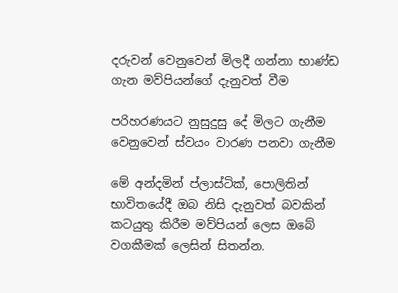දරුවන් වෙනුවෙන් මිලදී ගන්නා භාණ්ඩ ගැන මව්පියන්ගේ දැනුවත් වීම

පරිහරණයට නුසුදුසු දේ මිලට ගැනීම වෙනුවෙන් ස්වයං වාරණ පනවා ගැනීම

මේ අන්දමින් ප්ලාස්ටික්, පොලිතින් භාවිතයේදී ඔබ නිසි දැනුවත් බවකින් කටයුතු කිරීම මව්පියන් ලෙස ඔබේ වගකීමක් ලෙසින් සිතන්න.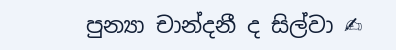පුන්‍යා චාන්දනී ද සිල්වා ✍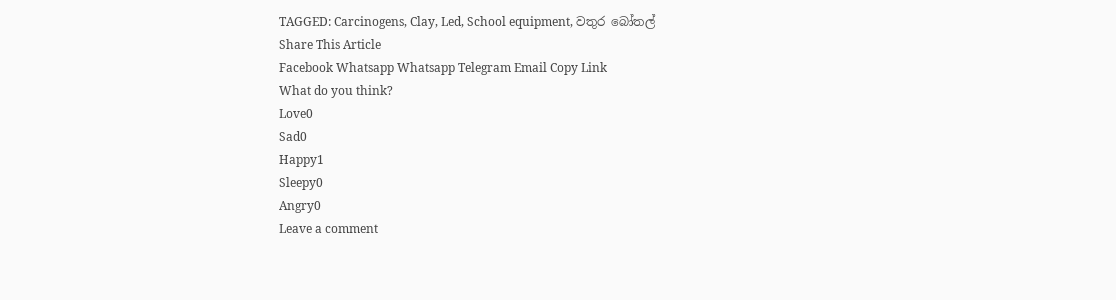TAGGED: Carcinogens, Clay, Led, School equipment, වතුර බෝතල්
Share This Article
Facebook Whatsapp Whatsapp Telegram Email Copy Link
What do you think?
Love0
Sad0
Happy1
Sleepy0
Angry0
Leave a comment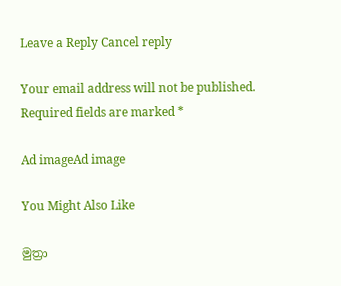Leave a Reply Cancel reply

Your email address will not be published. Required fields are marked *

Ad imageAd image

You Might Also Like

මුත්‍රා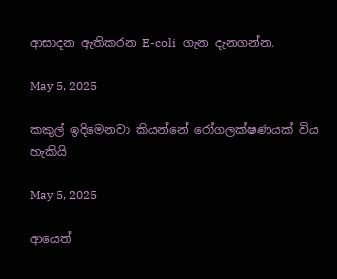ආසාදන ඇතිකරන E-coli  ගැන දැනගන්න.

May 5, 2025

කකුල් ඉදිමෙනවා කියන්නේ රෝගලක්ෂණයක් විය හැකියි

May 5, 2025

ආයෙත්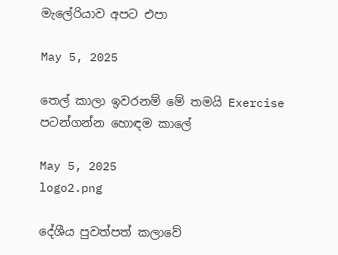මැලේරියාව අපට එපා

May 5, 2025

තෙල් කාලා ඉවරනම් මේ තමයි Exercise පටන්ගන්න හොඳම කාලේ

May 5, 2025
logo2.png

දේශීය පුවත්පත් කලාවේ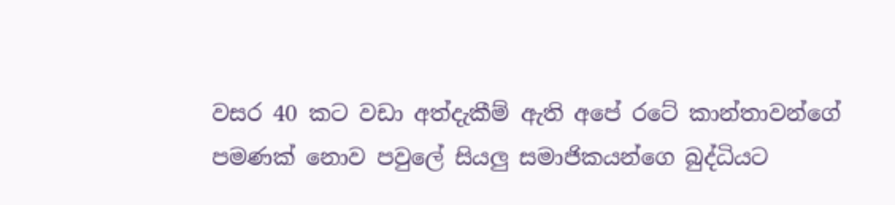වසර 40 කට වඩා අත්දැකීම් ඇති අපේ රටේ කාන්තාවන්ගේ පමණක් නොව පවුලේ සියලු සමාජිකයන්ගෙ බුද්ධියට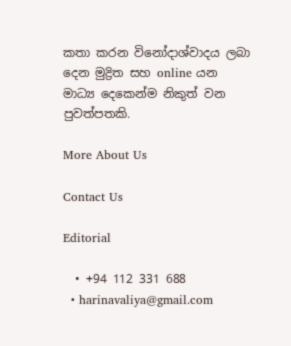කතා කරන විනෝදාශ්වාදය ලබා දෙන මුද්‍රිත සහ online යන මාධ්‍ය දෙකෙන්ම නිකුත් වන පුවත්පතකි.

More About Us

Contact Us

Editorial

  • +94 112 331 688
  • harinavaliya@gmail.com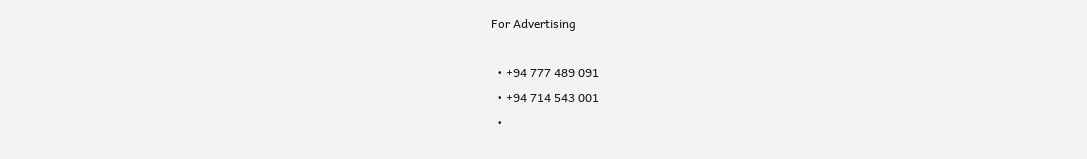For Advertising

  • +94 777 489 091
  • +94 714 543 001
  •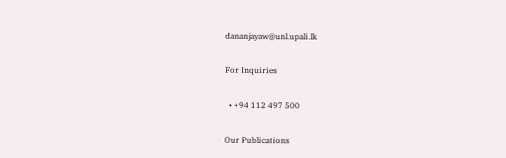dananjayaw@unl.upali.lk

For Inquiries

  • +94 112 497 500

Our Publications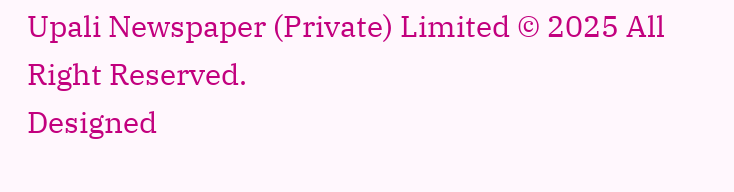Upali Newspaper (Private) Limited © 2025 All Right Reserved.
Designed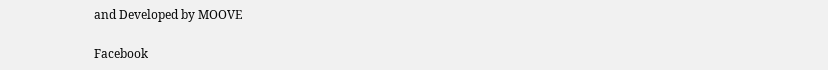and Developed by MOOVE

Facebook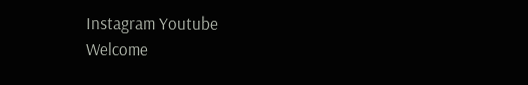Instagram Youtube
Welcome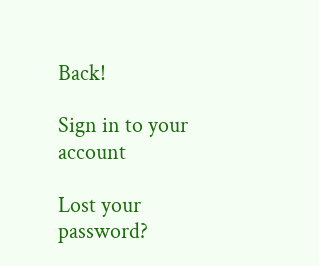Back!

Sign in to your account

Lost your password?